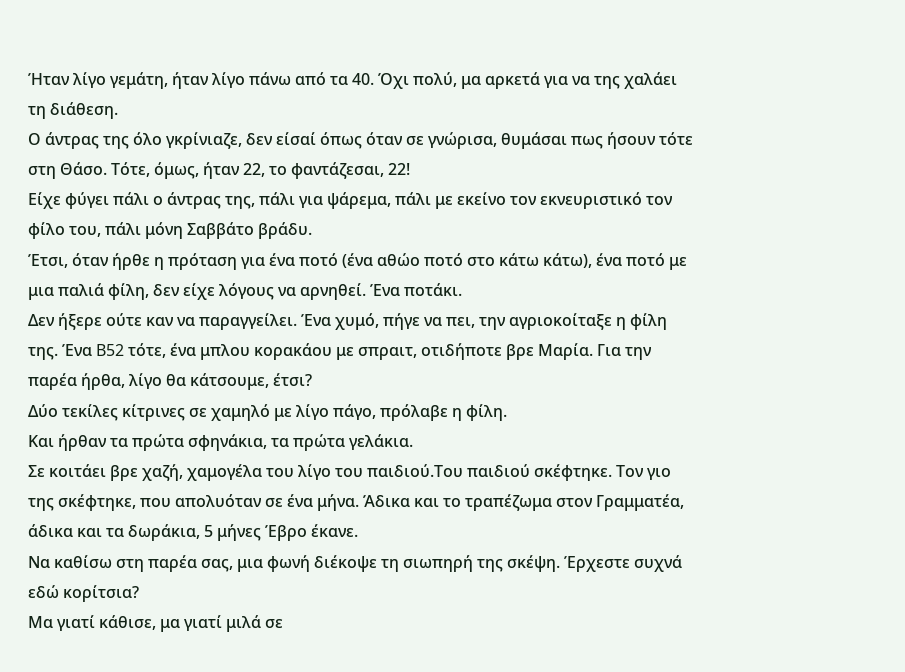Ήταν λίγο γεμάτη, ήταν λίγο πάνω από τα 40. Όχι πολύ, μα αρκετά για να της χαλάει τη διάθεση.
Ο άντρας της όλο γκρίνιαζε, δεν είσαί όπως όταν σε γνώρισα, θυμάσαι πως ήσουν τότε στη Θάσο. Τότε, όμως, ήταν 22, το φαντάζεσαι, 22!
Είχε φύγει πάλι ο άντρας της, πάλι για ψάρεμα, πάλι με εκείνο τον εκνευριστικό τον φίλο του, πάλι μόνη Σαββάτο βράδυ.
Έτσι, όταν ήρθε η πρόταση για ένα ποτό (ένα αθώο ποτό στο κάτω κάτω), ένα ποτό με μια παλιά φίλη, δεν είχε λόγους να αρνηθεί. Ένα ποτάκι.
Δεν ήξερε ούτε καν να παραγγείλει. Ένα χυμό, πήγε να πει, την αγριοκοίταξε η φίλη της. Ένα B52 τότε, ένα μπλου κορακάου με σπραιτ, οτιδήποτε βρε Μαρία. Για την παρέα ήρθα, λίγο θα κάτσουμε, έτσι?
Δύο τεκίλες κίτρινες σε χαμηλό με λίγο πάγο, πρόλαβε η φίλη.
Και ήρθαν τα πρώτα σφηνάκια, τα πρώτα γελάκια.
Σε κοιτάει βρε χαζή, χαμογέλα του λίγο του παιδιού.Του παιδιού σκέφτηκε. Τον γιο της σκέφτηκε, που απολυόταν σε ένα μήνα. Άδικα και το τραπέζωμα στον Γραμματέα, άδικα και τα δωράκια, 5 μήνες Έβρο έκανε.
Να καθίσω στη παρέα σας, μια φωνή διέκοψε τη σιωπηρή της σκέψη. Έρχεστε συχνά εδώ κορίτσια?
Μα γιατί κάθισε, μα γιατί μιλά σε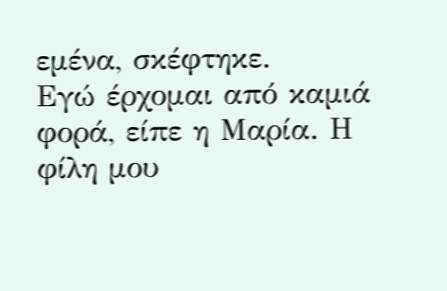εμένα, σκέφτηκε.
Εγώ έρχομαι από καμιά φορά, είπε η Μαρία. Η φίλη μου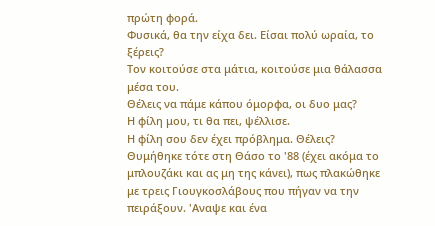πρώτη φορά.
Φυσικά, θα την είχα δει. Είσαι πολύ ωραία, το ξέρεις?
Τον κοιτούσε στα μάτια, κοιτούσε μια θάλασσα μέσα του.
Θέλεις να πάμε κάπου όμορφα, οι δυο μας?
Η φίλη μου, τι θα πει, ψέλλισε.
Η φίλη σου δεν έχει πρόβλημα. Θέλεις?
Θυμήθηκε τότε στη Θάσο το '88 (έχει ακόμα το μπλουζάκι και ας μη της κάνει), πως πλακώθηκε με τρεις Γιουγκοσλάβους που πήγαν να την πειράξουν. 'Αναψε και ένα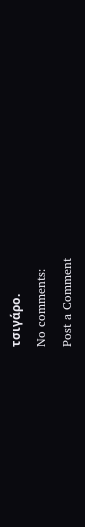τσιγάρο.
No comments:
Post a Comment